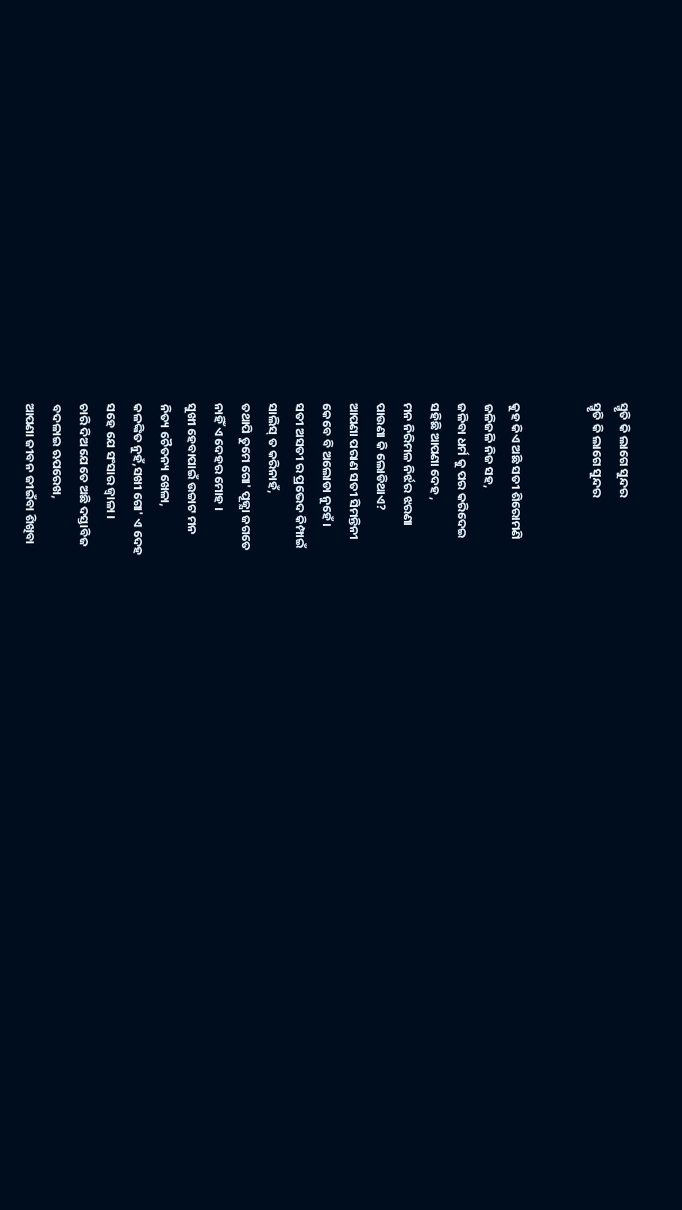ସ୍ମୃତି କି ଲାଗେ ସୁନ୍ଦର
ସ୍ମୃତି କି ଲାଗେ ସୁନ୍ଦର


କୁହ କିଏ ଅଛି ସତୀ ଶିରୋମଣି
ଜଳିଜଳି ନିଜ ସହ,
ଜଳିବା ଧର୍ମ କୁ ପର କରିଦେଇ
ସହିଛି ଆପଣା ଦେହ ,
ମନ ନିରିମଳ ନିର୍ଝର ଝରଣା
ପାଉଣା କି ଲୋଡିଥାଏ?
ଆପଣା ପରାଣ ସତୀ ସିମନ୍ତିନୀ
କେବେ ବି ଅଲୋଡା ନୁହେଁ।
ସତୀ ଅସତୀ ର ପ୍ରଭେଦ କିମ୍ପାଇଁ
ସାଲିସ୍ ତ କରିନାହଁ,
ତଥାପି ତୁମେ ଗୋ' ପୂଜ୍ଯା ଜଗତେ
ନାହିଁ ଏ ଦେହର ମୋହ ।
ସୁଖୀ ହେବାପାଇଁ ଉଚ୍ଚାଟ ମନ
ନିତ୍ୟ ଚୈତନ୍ୟ ଖେଳା,
କଳଙ୍କିତ ନୁହଁ,ସଖୀ ଗୋ' ଏ ଦେହ
ସହେ ଯେ ସଂସାର ଜ୍ଵାଳା ।
ଚାରି ଦିଅ ଯେତେ ଅଛି ଦସ୍ତାବିଜ
ବଦଳାଇ ଋପରେଖ,
ଆପଣା ଜୀବନ ଜୀଇଁବା ଶିଖିବା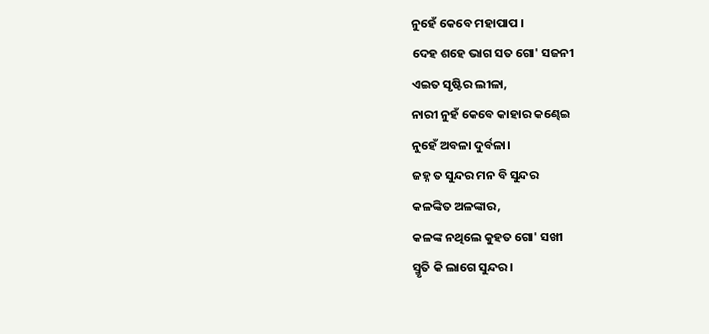ନୁହେଁ କେବେ ମହାପାପ ।
ଦେହ ଶହେ ଭାଗ ସତ ଗୋ' ସଜନୀ
ଏଇତ ସୃଷ୍ଟିର ଲୀଳା,
ନାରୀ ନୁହଁ କେବେ କାହାର କଣ୍ଢେଇ
ନୁହେଁ ଅବଳା ଦୁର୍ବଳା।
ଜହ୍ନ ତ ସୁନ୍ଦର ମନ ବି ସୁନ୍ଦର
କଳଙ୍କିତ ଅଳଙ୍କାର,
କଳଙ୍କ ନଥିଲେ କୁହତ ଗୋ' ସଖୀ
ସ୍ମୃତି କି ଲାଗେ ସୁନ୍ଦର ।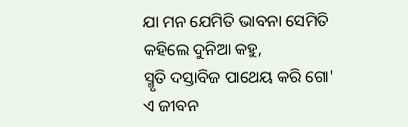ଯା ମନ ଯେମିତି ଭାବନା ସେମିତି
କହିଲେ ଦୁନିଆ କହୁ,
ସ୍ମୃତି ଦସ୍ତାବିଜ ପାଥେୟ କରି ଗୋ'
ଏ ଜୀବନ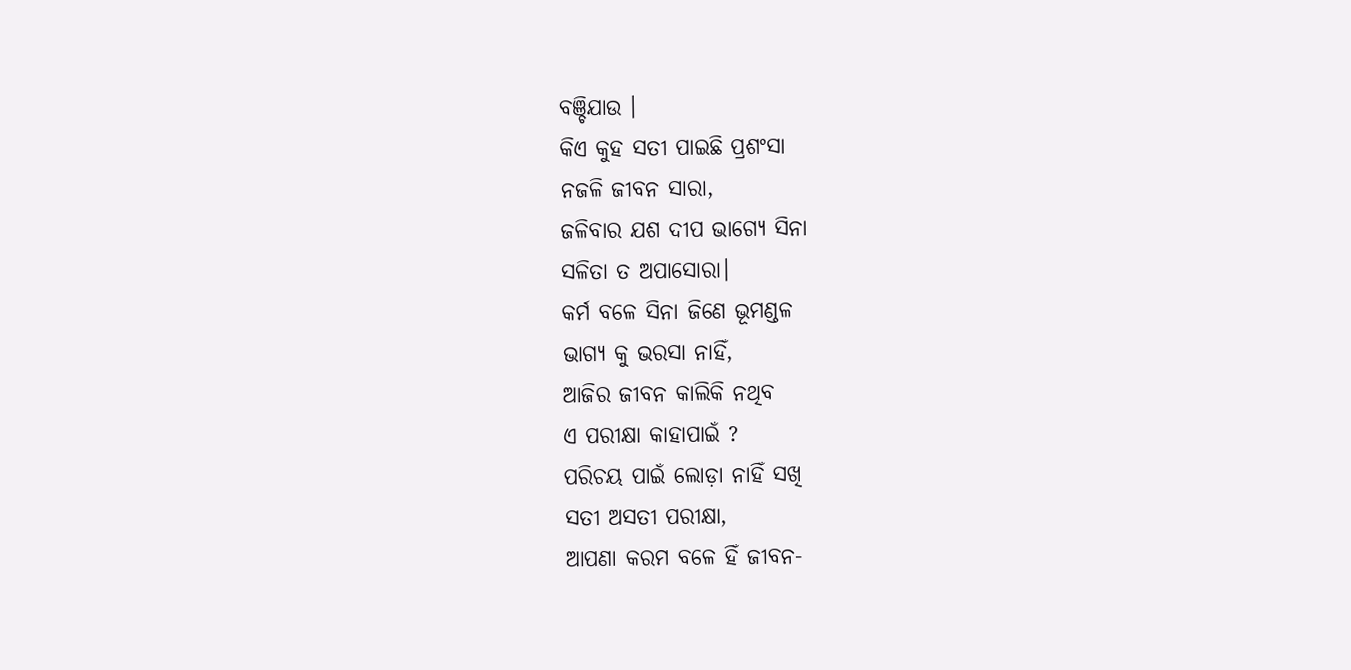ବଞ୍ଚିଯାଉ ।
କିଏ କୁହ ସତୀ ପାଇଛି ପ୍ରଶଂସା
ନଜଳି ଜୀବନ ସାରା,
ଜଳିବାର ଯଶ ଦୀପ ଭାଗ୍ଯେ ସିନା
ସଳିତା ତ ଅପାସୋରା।
କର୍ମ ବଳେ ସିନା ଜିଣେ ଭୂମଣ୍ଡଳ
ଭାଗ୍ୟ କୁ ଭରସା ନାହିଁ,
ଆଜିର ଜୀବନ କାଲିକି ନଥିବ
ଏ ପରୀକ୍ଷା କାହାପାଇଁ ?
ପରିଚୟ ପାଇଁ ଲୋଡ଼ା ନାହିଁ ସଖି
ସତୀ ଅସତୀ ପରୀକ୍ଷା,
ଆପଣା କରମ ବଳେ ହିଁ ଜୀବନ-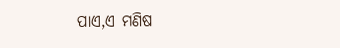ପାଏ,ଏ ମଣିଷ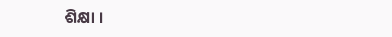ଶିକ୍ଷା ।